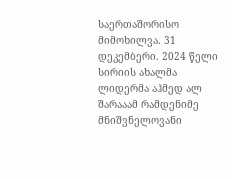საერთაშორისო მიმოხილვა. 31 დეკემბერი. 2024 წელი
სირიის ახალმა ლიდერმა აჰმედ ალ შარააამ რამდენიმე მნიშვნელოვანი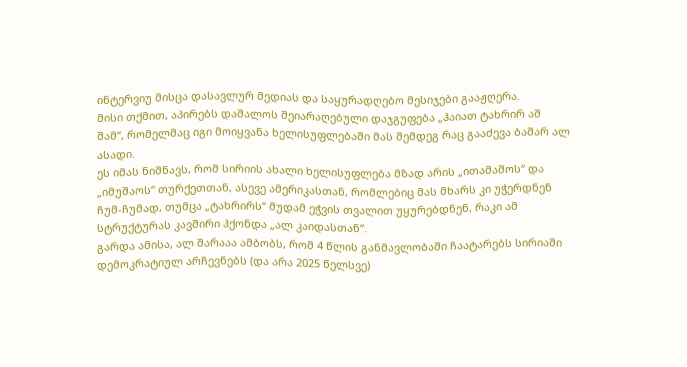ინტერვიუ მისცა დასავლურ მედიას და საყურადღებო მესიჯები გააჟღერა.
მისი თქმით, აპირებს დაშალოს შეიარაღებული დაჯგუფება „ჰაიათ ტახრირ აშ შამ“, რომელმაც იგი მოიყვანა ხელისუფლებაში მას შემდეგ რაც გააძევა ბაშარ ალ ასადი.
ეს იმას ნიშნავს, რომ სირიის ახალი ხელისუფლება მზად არის „ითამაშოს“ და „იმუშაოს“ თურქეთთან, ასევე ამერიკასთან, რომლებიც მას მხარს კი უჭერდნენ ჩუმ-ჩუმად, თუმცა „ტახრირს“ მუდამ ეჭვის თვალით უყურებდნენ, რაკი ამ სტრუქტურას კავშირი ჰქონდა „ალ კაიდასთან“.
გარდა ამისა, ალ შარააა ამბობს, რომ 4 წლის განმავლობაში ჩაატარებს სირიაში დემოკრატიულ არჩევნებს (და არა 2025 წელსვე)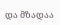და მზადაა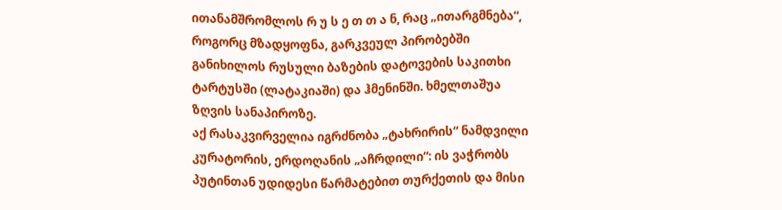ითანამშრომლოს რ უ ს ე თ თ ა ნ, რაც „ითარგმნება“, როგორც მზადყოფნა, გარკვეულ პირობებში განიხილოს რუსული ბაზების დატოვების საკითხი ტარტუსში (ლატაკიაში) და ჰმენინში. ხმელთაშუა ზღვის სანაპიროზე.
აქ რასაკვირველია იგრძნობა „ტახრირის“ ნამდვილი კურატორის, ერდოღანის „აჩრდილი“: ის ვაჭრობს პუტინთან უდიდესი წარმატებით თურქეთის და მისი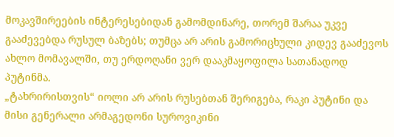მოკავშირეების ინტერესებიდან გამომდინარე, თორემ შარაა უკვე გააძევებდა რუსულ ბაზებს; თუმცა არ არის გამორიცხული კიდევ გააძევოს ახლო მომავალში, თუ ერდოღანი ვერ დააკმაყოფილა სათანადოდ პუტინმა.
„ტახრირისთვის“ იოლი არ არის რუსებთან შერიგება, რაკი პუტინი და მისი გენერალი არმაგედონი სუროვიკინი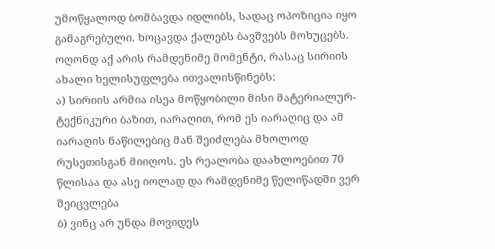უმოწყალოდ ბომბავდა იდლიბს, სადაც ოპოზიცია იყო გამაგრებული. ხოცავდა ქალებს ბავშვებს მოხუცებს.
ოღონდ აქ არის რამდენიმე მომენტი, რასაც სირიის ახალი ხელისუფლება ითვალისწინებს:
ა) სირიის არმია ისეა მოწყობილი მისი მატერიალურ-ტექნიკური ბაზით, იარაღით, რომ ეს იარაღიც და ამ იარაღის ნაწილებიც მან შეიძლება მხოლოდ რუსეთისგან მიიღოს. ეს რეალობა დაახლოებით 70 წლისაა და ასე იოლად და რამდენიმე წელიწადში ვერ შეიცვლება
ბ) ვინც არ უნდა მოვიდეს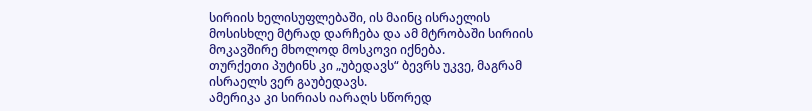სირიის ხელისუფლებაში, ის მაინც ისრაელის მოსისხლე მტრად დარჩება და ამ მტრობაში სირიის მოკავშირე მხოლოდ მოსკოვი იქნება.
თურქეთი პუტინს კი „უბედავს“ ბევრს უკვე, მაგრამ ისრაელს ვერ გაუბედავს.
ამერიკა კი სირიას იარაღს სწორედ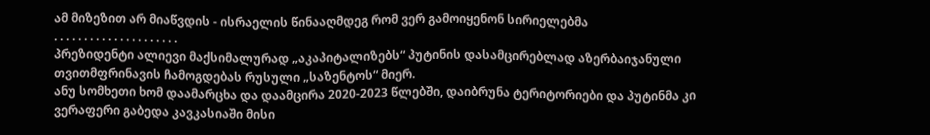ამ მიზეზით არ მიაწვდის - ისრაელის წინააღმდეგ რომ ვერ გამოიყენონ სირიელებმა
. . . . . . . . . . . . . . . . . . . . .
პრეზიდენტი ალიევი მაქსიმალურად „აკაპიტალიზებს“ პუტინის დასამცირებლად აზერბაიჯანული თვითმფრინავის ჩამოგდებას რუსული „საზენტოს“ მიერ.
ანუ სომხეთი ხომ დაამარცხა და დაამცირა 2020-2023 წლებში, დაიბრუნა ტერიტორიები და პუტინმა კი ვერაფერი გაბედა კავკასიაში მისი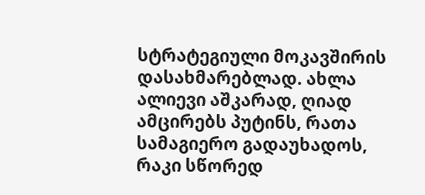სტრატეგიული მოკავშირის დასახმარებლად. ახლა ალიევი აშკარად, ღიად ამცირებს პუტინს, რათა სამაგიერო გადაუხადოს, რაკი სწორედ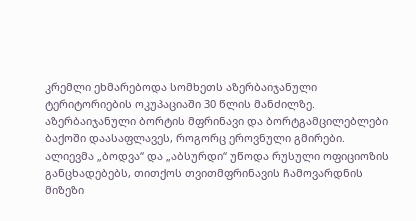კრემლი ეხმარებოდა სომხეთს აზერბაიჯანული ტერიტორიების ოკუპაციაში 30 წლის მანძილზე.
აზერბაიჯანული ბორტის მფრინავი და ბორტგამცილებლები ბაქოში დაასაფლავეს, როგორც ეროვნული გმირები.
ალიევმა „ბოდვა“ და „აბსურდი“ უწოდა რუსული ოფიციოზის განცხადებებს, თითქოს თვითმფრინავის ჩამოვარდნის მიზეზი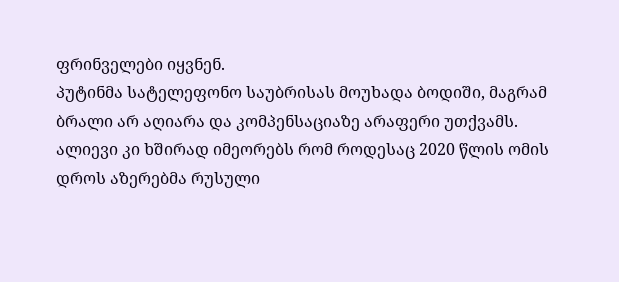ფრინველები იყვნენ.
პუტინმა სატელეფონო საუბრისას მოუხადა ბოდიში, მაგრამ ბრალი არ აღიარა და კომპენსაციაზე არაფერი უთქვამს.
ალიევი კი ხშირად იმეორებს რომ როდესაც 2020 წლის ომის დროს აზერებმა რუსული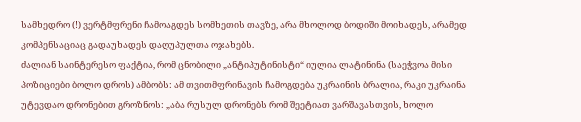სამხედრო (!) ვერტმფრენი ჩამოაგდეს სომხეთის თავზე, არა მხოლოდ ბოდიში მოიხადეს, არამედ კომპენსაციაც გადაუხადეს დაღუპულთა ოჯახებს.
ძალიან საინტერესო ფაქტია, რომ ცნობილი „ანტიპუტინისტი“ იულია ლატინინა (საეჭვოა მისი პოზიციები ბოლო დროს) ამბობს: ამ თვითმფრინავის ჩამოგდება უკრაინის ბრალია, რაკი უკრაინა უტევდაო დრონებით გროზნოს: „აბა რუსულ დრონებს რომ შეეტიათ ვარშავასთვის, ხოლო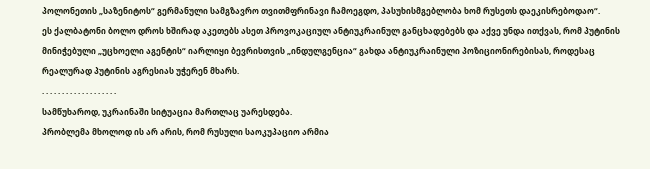პოლონეთის „საზენიტოს“ გერმანული სამგზავრო თვითმფრინავი ჩამოეგდო, პასუხისმგებლობა ხომ რუსეთს დაეკისრებოდაო“.
ეს ქალბატონი ბოლო დროს ხშირად აკეთებს ასეთ პროვოკაციულ ანტიუკრაინულ განცხადებებს და აქვე უნდა ითქვას, რომ პუტინის მინიჭებული „უცხოელი აგენტის“ იარლიყი ბევრისთვის „ინდულგენცია“ გახდა ანტიუკრაინული პოზიციონირებისას, როდესაც რეალურად პუტინის აგრესიას უჭერენ მხარს.
. . . . . . . . . . . . . . . . . . .
სამწუხაროდ, უკრაინაში სიტუაცია მართლაც უარესდება.
პრობლემა მხოლოდ ის არ არის, რომ რუსული საოკუპაციო არმია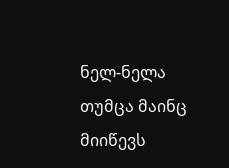ნელ-ნელა თუმცა მაინც მიიწევს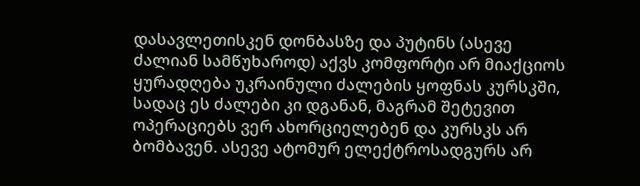დასავლეთისკენ დონბასზე და პუტინს (ასევე ძალიან სამწუხაროდ) აქვს კომფორტი არ მიაქციოს ყურადღება უკრაინული ძალების ყოფნას კურსკში, სადაც ეს ძალები კი დგანან, მაგრამ შეტევით ოპერაციებს ვერ ახორციელებენ და კურსკს არ ბომბავენ. ასევე ატომურ ელექტროსადგურს არ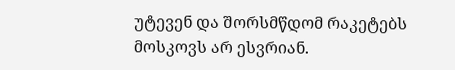უტევენ და შორსმწდომ რაკეტებს მოსკოვს არ ესვრიან.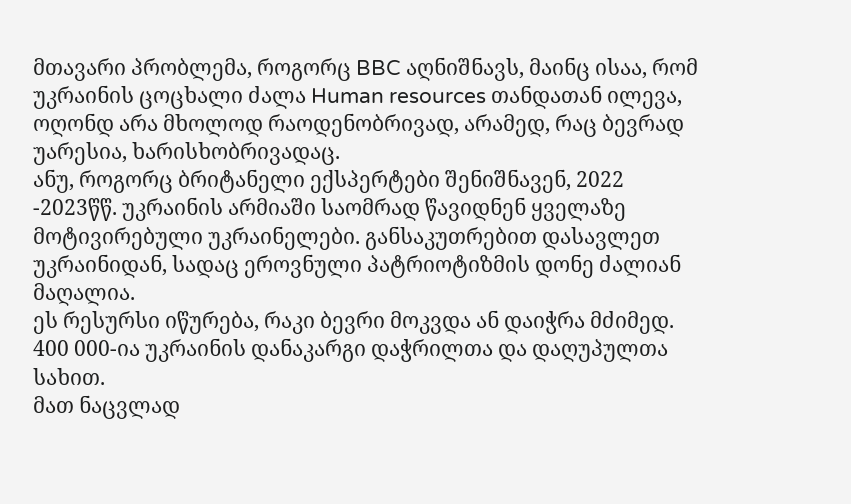მთავარი პრობლემა, როგორც BBC აღნიშნავს, მაინც ისაა, რომ უკრაინის ცოცხალი ძალა Human resources თანდათან ილევა, ოღონდ არა მხოლოდ რაოდენობრივად, არამედ, რაც ბევრად უარესია, ხარისხობრივადაც.
ანუ, როგორც ბრიტანელი ექსპერტები შენიშნავენ, 2022 -2023წწ. უკრაინის არმიაში საომრად წავიდნენ ყველაზე მოტივირებული უკრაინელები. განსაკუთრებით დასავლეთ უკრაინიდან, სადაც ეროვნული პატრიოტიზმის დონე ძალიან მაღალია.
ეს რესურსი იწურება, რაკი ბევრი მოკვდა ან დაიჭრა მძიმედ. 400 000-ია უკრაინის დანაკარგი დაჭრილთა და დაღუპულთა სახით.
მათ ნაცვლად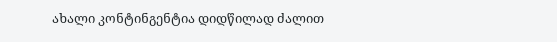ახალი კონტინგენტია დიდწილად ძალით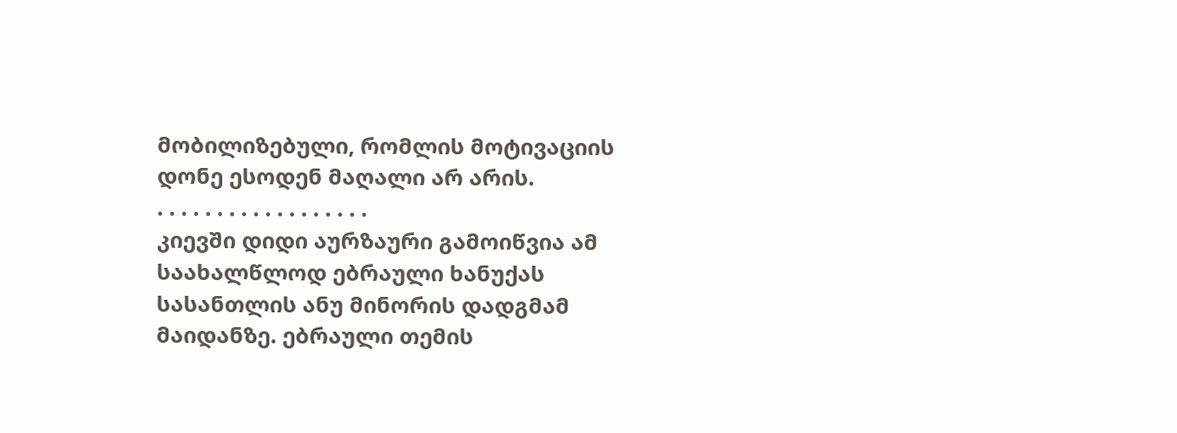მობილიზებული, რომლის მოტივაციის დონე ესოდენ მაღალი არ არის.
. . . . . . . . . . . . . . . . . .
კიევში დიდი აურზაური გამოიწვია ამ საახალწლოდ ებრაული ხანუქას სასანთლის ანუ მინორის დადგმამ მაიდანზე. ებრაული თემის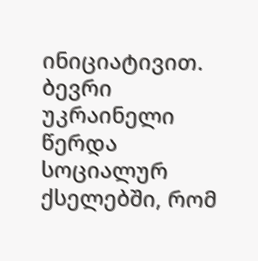ინიციატივით.
ბევრი უკრაინელი წერდა სოციალურ ქსელებში, რომ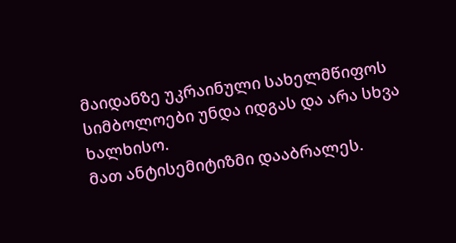მაიდანზე უკრაინული სახელმწიფოს სიმბოლოები უნდა იდგას და არა სხვა ხალხისო.
მათ ანტისემიტიზმი დააბრალეს.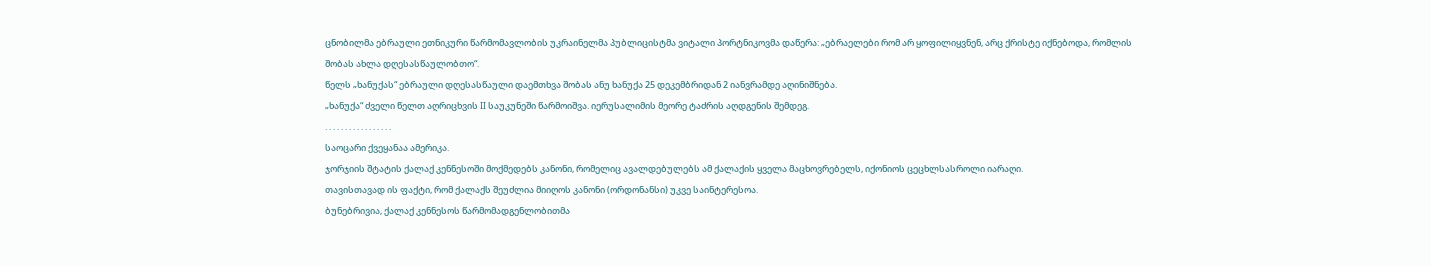ცნობილმა ებრაული ეთნიკური წარმომავლობის უკრაინელმა პუბლიცისტმა ვიტალი პორტნიკოვმა დაწერა: „ებრაელები რომ არ ყოფილიყვნენ, არც ქრისტე იქნებოდა, რომლის შობას ახლა დღესასწაულობთო“.
წელს „ხანუქას“ ებრაული დღესასწაული დაემთხვა შობას ანუ ხანუქა 25 დეკემბრიდან 2 იანვრამდე აღინიშნება.
„ხანუქა“ ძველი წელთ აღრიცხვის II საუკუნეში წარმოიშვა. იერუსალიმის მეორე ტაძრის აღდგენის შემდეგ.
. . . . . . . . . . . . . . . . .
საოცარი ქვეყანაა ამერიკა.
ჯორჯიის შტატის ქალაქ კენნესოში მოქმედებს კანონი, რომელიც ავალდებულებს ამ ქალაქის ყველა მაცხოვრებელს, იქონიოს ცეცხლსასროლი იარაღი.
თავისთავად ის ფაქტი, რომ ქალაქს შეუძლია მიიღოს კანონი (ორდონანსი) უკვე საინტერესოა.
ბუნებრივია, ქალაქ კენნესოს წარმომადგენლობითმა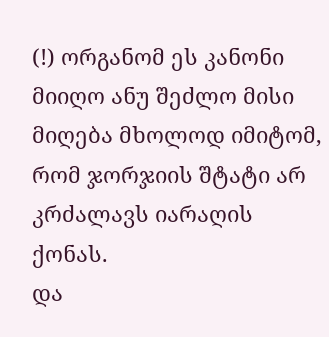(!) ორგანომ ეს კანონი მიიღო ანუ შეძლო მისი მიღება მხოლოდ იმიტომ, რომ ჯორჯიის შტატი არ კრძალავს იარაღის ქონას.
და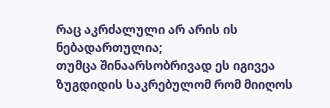რაც აკრძალული არ არის ის ნებადართულია;
თუმცა შინაარსობრივად ეს იგივეა ზუგდიდის საკრებულომ რომ მიიღოს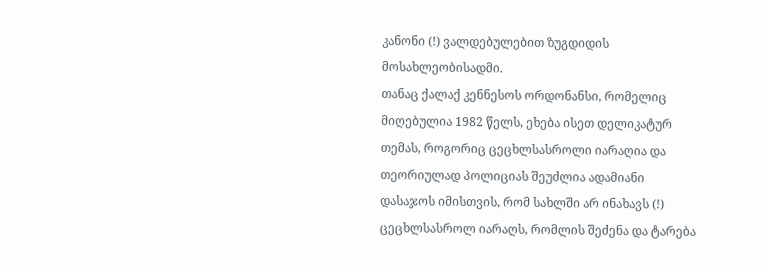კანონი (!) ვალდებულებით ზუგდიდის მოსახლეობისადმი.
თანაც ქალაქ კენნესოს ორდონანსი, რომელიც მიღებულია 1982 წელს, ეხება ისეთ დელიკატურ თემას, როგორიც ცეცხლსასროლი იარაღია და თეორიულად პოლიციას შეუძლია ადამიანი დასაჯოს იმისთვის, რომ სახლში არ ინახავს (!) ცეცხლსასროლ იარაღს, რომლის შეძენა და ტარება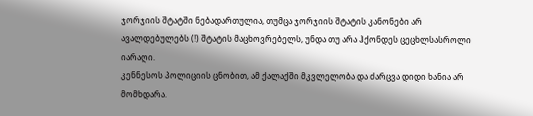ჯორჯიის შტატში ნებადართულია, თუმცა ჯორჯიის შტატის კანონები არ ავალდებულებს (!) შტატის მაცხოვრებელს, უნდა თუ არა ჰქონდეს ცეცხლსასროლი იარაღი.
კენნესოს პოლიციის ცნობით, ამ ქალაქში მკვლელობა და ძარცვა დიდი ხანია არ მომხდარა.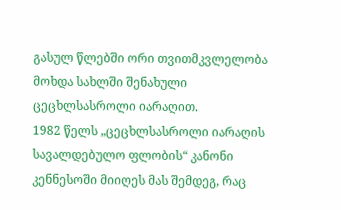გასულ წლებში ორი თვითმკვლელობა მოხდა სახლში შენახული ცეცხლსასროლი იარაღით.
1982 წელს „ცეცხლსასროლი იარაღის სავალდებულო ფლობის“ კანონი კენნესოში მიიღეს მას შემდეგ, რაც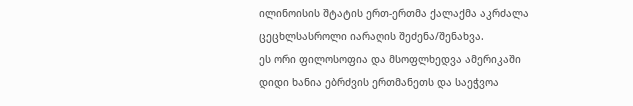ილინოისის შტატის ერთ-ერთმა ქალაქმა აკრძალა ცეცხლსასროლი იარაღის შეძენა/შენახვა.
ეს ორი ფილოსოფია და მსოფლხედვა ამერიკაში დიდი ხანია ებრძვის ერთმანეთს და საეჭვოა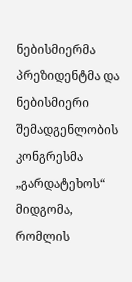ნებისმიერმა პრეზიდენტმა და ნებისმიერი შემადგენლობის კონგრესმა „გარდატეხოს“ მიდგომა, რომლის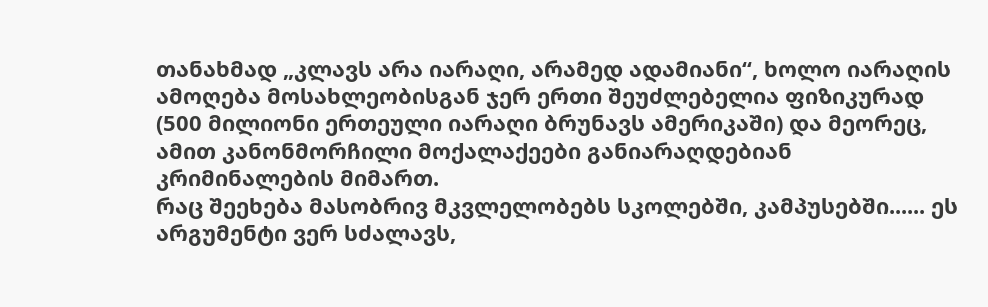თანახმად „კლავს არა იარაღი, არამედ ადამიანი“, ხოლო იარაღის ამოღება მოსახლეობისგან ჯერ ერთი შეუძლებელია ფიზიკურად (500 მილიონი ერთეული იარაღი ბრუნავს ამერიკაში) და მეორეც, ამით კანონმორჩილი მოქალაქეები განიარაღდებიან კრიმინალების მიმართ.
რაც შეეხება მასობრივ მკვლელობებს სკოლებში, კამპუსებში...... ეს არგუმენტი ვერ სძალავს,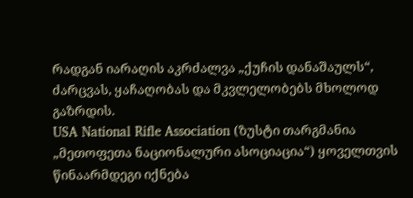რადგან იარაღის აკრძალვა „ქუჩის დანაშაულს“, ძარცვას, ყაჩაღობას და მკვლელობებს მხოლოდ გაზრდის.
USA National Rifle Association (ზუსტი თარგმანია „მეთოფეთა ნაციონალური ასოციაცია“) ყოველთვის წინაარმდეგი იქნება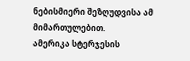ნებისმიერი შეზღუდვისა ამ მიმართულებით.
ამერიკა სტერჯესის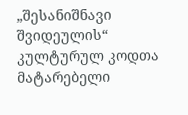„შესანიშნავი შვიდეულის“ კულტურულ კოდთა მატარებელი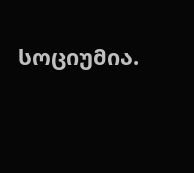სოციუმია.